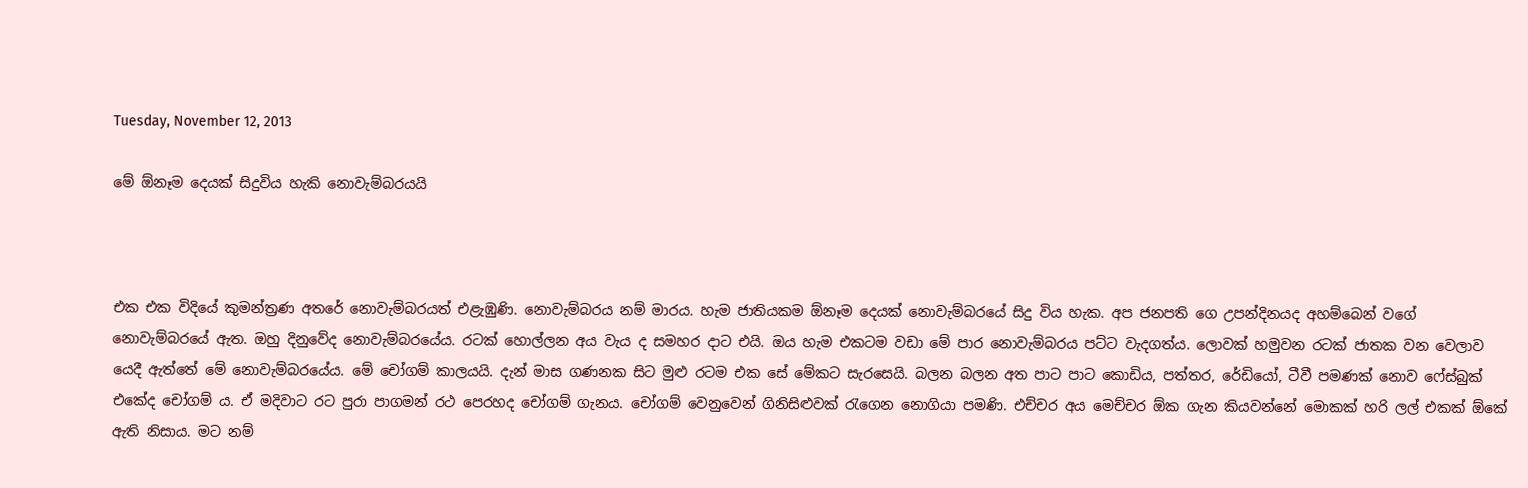Tuesday, November 12, 2013

මේ ඕනෑම දෙයක් සිදුවිය හැකි නොවැම්බරයයි



එක එක විදියේ කුමන්ත්‍රණ අතරේ නොවැම්බරයත් එළැඹුණි. නොවැම්බරය නම් මාරය. හැම ජාතියකම ඕනෑම දෙයක් නොවැම්බරයේ සිදු විය හැක. අප ජනපති ගෙ උපන්දිනයද අහම්බෙන් වගේ නොවැම්බරයේ ඇත. ඔහු දිනුවේද නොවැම්බරයේය. රටක් හොල්ලන අය වැය ද සමහර දාට එයි. ඔය හැම එකටම වඩා මේ පාර නොවැම්බරය පට්ට වැදගත්ය. ලොවක් හමුවන රටක් ජාතක වන වෙලාව යෙදී ඇත්තේ මේ නොවැම්බරයේය. මේ චෝගම් කාලයයි. දැන් මාස ගණනක සිට මුළු රටම එක සේ මේකට සැරසෙයි. බලන බලන අත පාට පාට කොඩිය, පත්තර, රේඩියෝ, ටීවී පමණක් නොව ෆේස්බුක් එකේද චෝගම් ය. ඒ මදිවාට රට පුරා පාගමන් රථ පෙරහද චෝගම් ගැනය. චෝගම් වෙනුවෙන් ගිනිසිළුවක් රැගෙන නොගියා පමණි. එච්චර අය මෙච්චර ඕක ගැන කියවන්නේ මොකක් හරි ලල් එකක් ඕකේ ඇති නිසාය. මට නම්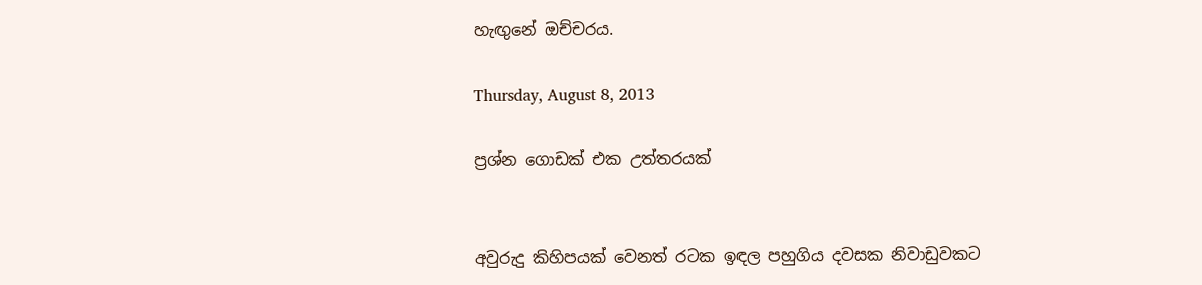හැඟුනේ ඔච්චරය.

Thursday, August 8, 2013

ප්‍රශ්න ගොඩක් එක උත්තරයක්


අවුරුදු කිහිපයක් වෙනත් රටක ඉඳල පහුගිය දවසක නිවාඩුවකට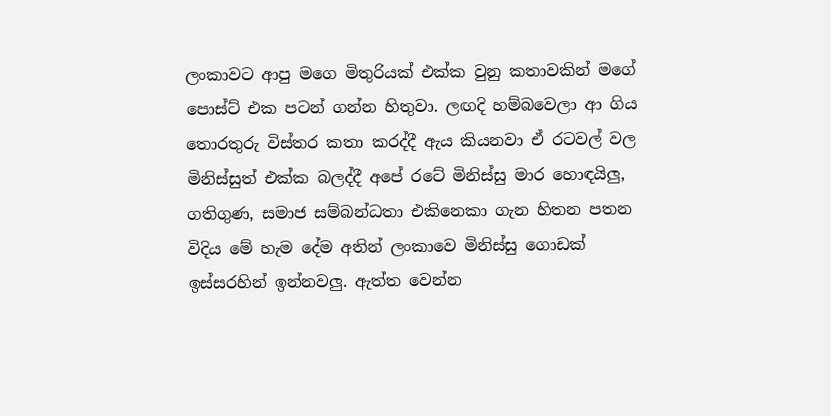ලංකාවට ආපු මගෙ මිතුරියක් එක්ක වුනු කතාවකින් මගේ පොස්ට් එක පටන් ගන්න හිතුවා. ලඟදි හම්බවෙලා ආ ගිය තොරතුරු විස්තර කතා කරද්දී ඇය කියනවා ඒ රටවල් වල මිනිස්සුත් එක්ක බලද්දී අපේ රටේ මිනිස්සු මාර හොඳයිලු, ගතිගුණ, සමාජ සම්බන්ධතා එකිනෙකා ගැන හිතන පතන විදිය මේ හැම දේම අතින් ලංකාවෙ මිනිස්සු ගොඩක් ඉස්සරහින් ඉන්නවලු. ඇත්ත වෙන්න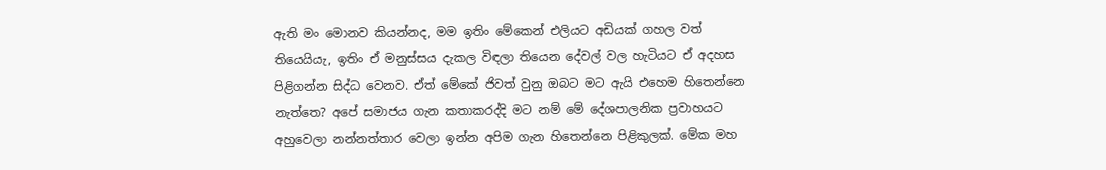ඇති මං මොනව කියන්නද, මම ඉතිං මේකෙන් එලියට අඩියක් ගහල වත් තියෙයියැ, ඉතිං ඒ මනුස්සය දැකල විඳලා තියෙන දේවල් වල හැටියට ඒ අදහස පිළිගන්න සිද්ධ වෙනව. ඒත් මේකේ ජිවත් වුනු ඔබට මට ඇයි එහෙම හිතෙන්නෙ නැත්තෙ? අපේ සමාජය ගැන කතාකරද්දි මට නම් මේ දේශපාලනික ප්‍රවාහයට අහුවෙලා නන්නත්තාර වෙලා ඉන්න අපිම ගැන හිතෙන්නෙ පිළිකුලක්. මේක මහ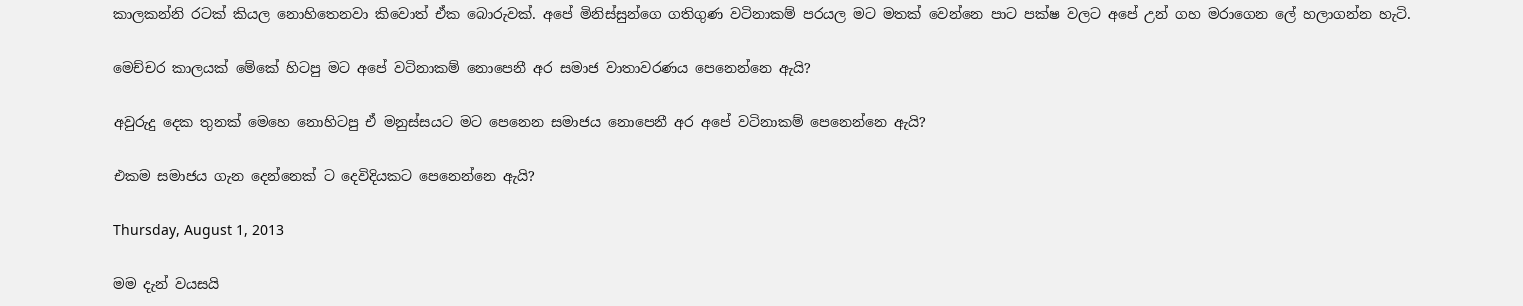කාලකන්නි රටක් කියල නොහිතෙනවා කිවොත් ඒක බොරුවක්. අපේ මිනිස්සුන්ගෙ ගතිගුණ වටිනාකම් පරයල මට මතක් වෙන්නෙ පාට පක්ෂ වලට අපේ උන් ගහ මරාගෙන ලේ හලාගන්න හැටි.

මෙච්චර කාලයක් මේකේ හිටපු මට අපේ වටිනාකම් නොපෙනී අර සමාජ වාතාවරණය පෙනෙන්නෙ ඇයි?

අවුරුදු දෙක තුනක් මෙහෙ නොහිටපු ඒ මනුස්සයට මට පෙනෙන සමාජය නොපෙනී අර අපේ වටිනාකම් පෙනෙන්නෙ ඇයි?

එකම සමාජය ගැන දෙන්නෙක් ට දෙවිදියකට පෙනෙන්නෙ ඇයි?

Thursday, August 1, 2013

මම දැන් වයසයි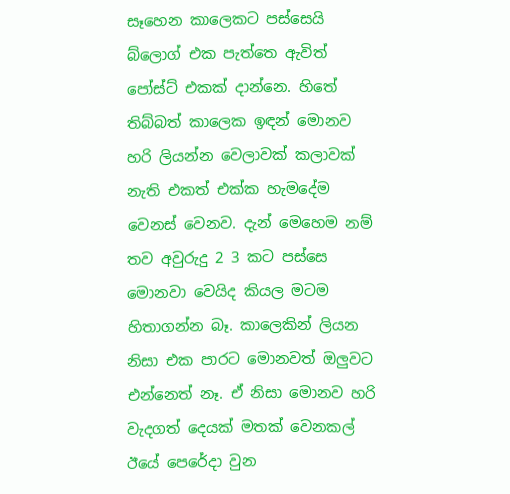සෑහෙන කාලෙකට පස්සෙයි බ්ලොග් එක පැත්තෙ ඇවිත් පෝස්ට් එකක් දාන්නෙ. හිතේ තිබ්බත් කාලෙක ඉඳන් මොනව හරි ලියන්න වෙලාවක් කලාවක් නැති එකත් එක්ක හැමදේම වෙනස් වෙනව. දැන් මෙහෙම නම් තව අවුරුදු 2 3 කට පස්සෙ මොනවා වෙයිද කියල මටම හිතාගන්න බෑ. කාලෙකින් ලියන නිසා එක පාරට මොනවත් ඔලුවට එන්නෙත් නෑ. ඒ නිසා මොනව හරි වැදගත් දෙයක් මතක් වෙනකල් ඊයේ පෙරේදා වුන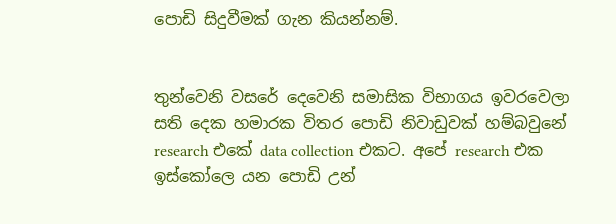පොඩි සිදුවීමක් ගැන කියන්නම්.


තුන්වෙනි වසරේ දෙවෙනි සමාසික විභාගය ඉවරවෙලා සති දෙක හමාරක විතර පොඩි නිවාඩුවක් හම්බවුනේ research එකේ data collection එකට. අපේ research එක ඉස්කෝලෙ යන පොඩි උන්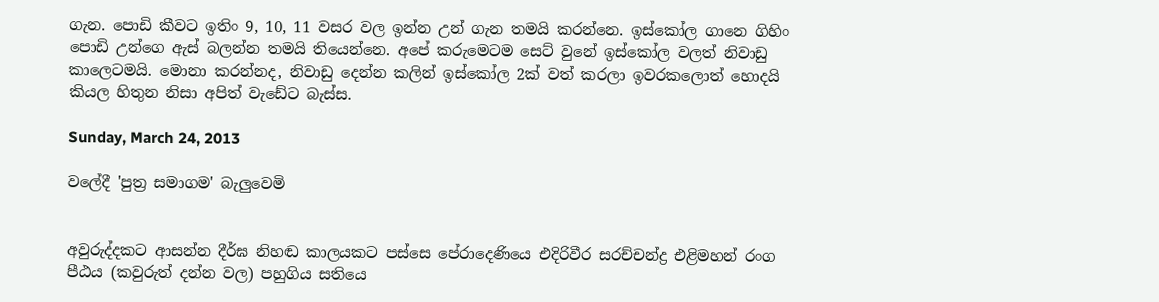ගැන. පොඩි කීවට ඉතිං 9, 10, 11 වසර වල ඉන්න උන් ගැන තමයි කරන්නෙ. ඉස්කෝල ගානෙ ගිහිං පොඩි උන්ගෙ ඇස් බලන්න තමයි තියෙන්නෙ. අපේ කරුමෙටම සෙට් වුනේ ඉස්කෝල වලත් නිවාඩු කාලෙටමයි. මොනා කරන්නද, නිවාඩු දෙන්න කලින් ඉස්කෝල 2ක් වත් කරලා ඉවරකලොත් හොදයි කියල හිතුන නිසා අපිත් වැඩේට බැස්ස.

Sunday, March 24, 2013

වලේදී 'පුත්‍ර සමාගම' බැලුවෙමි


අවුරුද්දකට ආසන්න දීර්ඝ නිහඬ කාලයකට පස්සෙ පේරාදෙණියෙ එදිරිවීර සරච්චන්ද්‍ර එළිමහන් රංග පීඨය (කවුරුත් දන්න වල) පහුගිය සතියෙ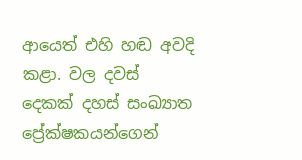ආයෙත් එහි හඬ අවදි කළා. වල දවස් දෙකක් දහස් සංඛ්‍යාත ප්‍රේක්ෂකයන්ගෙන්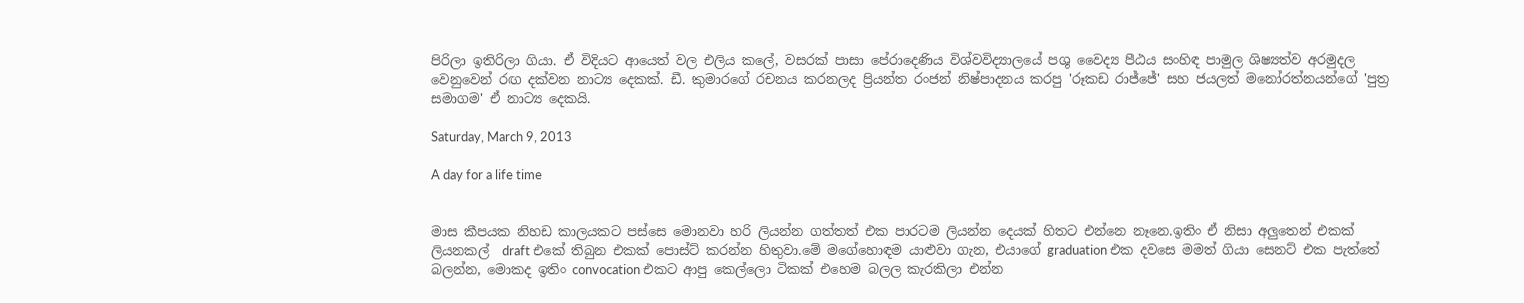පිරිලා ඉතිරිලා ගියා. ඒ විදියට ආයෙත් වල එලිය කලේ, වසරක් පාසා පේරාදෙණිය විශ්වවිද්‍යාලයේ පශු වෛද්‍ය පීඨය සංහිඳ පාමුල ශිෂ්‍යත්ව අරමුදල වෙනුවෙන් රඟ දක්වන නාට්‍ය දෙකක්. ඩී. කුමාරගේ රචනය කරනලද ප්‍රියන්ත රංජන් නිෂ්පාදනය කරපු 'රූකඩ රාජ්ජේ' සහ ජයලත් මනෝරත්නයන්ගේ 'පුත්‍ර සමාගම' ඒ නාට්‍ය දෙකයි.

Saturday, March 9, 2013

A day for a life time


මාස කීපයක නිහඩ කාලයකට පස්සෙ මොනවා හරි ලියන්න ගත්තත් එක පාරටම ලියන්න දෙයක් හිතට එන්නෙ නෑනෙ.ඉතිං ඒ නිසා අලුතෙන් එකක් ලියනකල්  draft එකේ තිබුන එකක් පොස්ට් කරන්න හිතුවා.මේ මගේහොඳම යාළුවා ගැන, එයාගේ graduation එක දවසෙ මමත් ගියා සෙනට් එක පැත්තේ බලන්න, මොකද ඉතිං convocation එකට ආපු කෙල්ලො ටිකක් එහෙම බලල කැරකිලා එන්න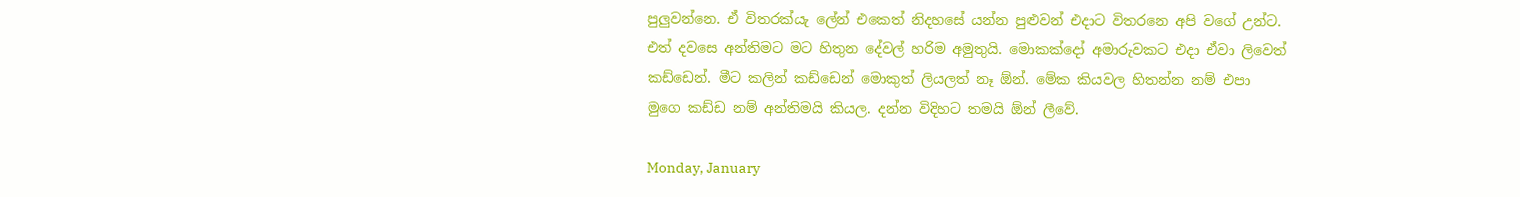පුලුවන්නෙ. ඒ විතරක්යැ ලේන් එකෙත් නිදහසේ යන්න පුළුවන් එදාට විතරනෙ අපි වගේ උන්ට. එත් දවසෙ අන්තිමට මට හිතුන දේවල් හරිම අමුතුයි. මොකක්දෝ අමාරුවකට එදා ඒවා ලිවෙත් කඩ්ඩෙන්. මීට කලින් කඩ්ඩෙන් මොකුත් ලියලත් නෑ ඕන්. මේක කියවල හිතන්න නම් එපා මුගෙ කඩ්ඩ නම් අන්තිමයි කියල. දන්න විදිහට තමයි ඕන් ලීවේ.

Monday, January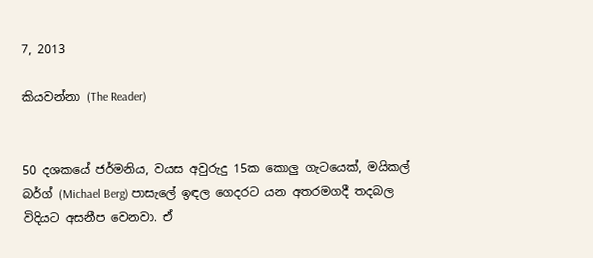7, 2013

කියවන්නා (The Reader)


50 දශකයේ ජර්මනිය, වයස අවුරුදු 15ක කොලු ගැටයෙක්, මයිකල් බර්ග් (Michael Berg) පාසැලේ ඉඳල ගෙදරට යන අතරමගදී තදබල විදියට අසනීප වෙනවා. ඒ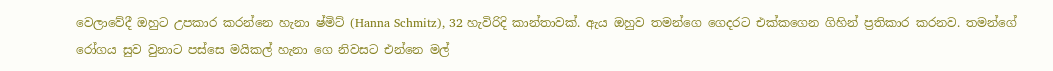වෙලාවේදී ඔහුට උපකාර කරන්නෙ හැනා ෂ්මිට් (Hanna Schmitz), 32 හැවිරිදි කාන්තාවක්. ඇය ඔහුව තමන්ගෙ ගෙදරට එක්කගෙන ගිහින් ප්‍රතිකාර කරනව. තමන්ගේ රෝගය සුව වුනාට පස්සෙ මයිකල් හැනා ගෙ නිවසට එන්නෙ මල්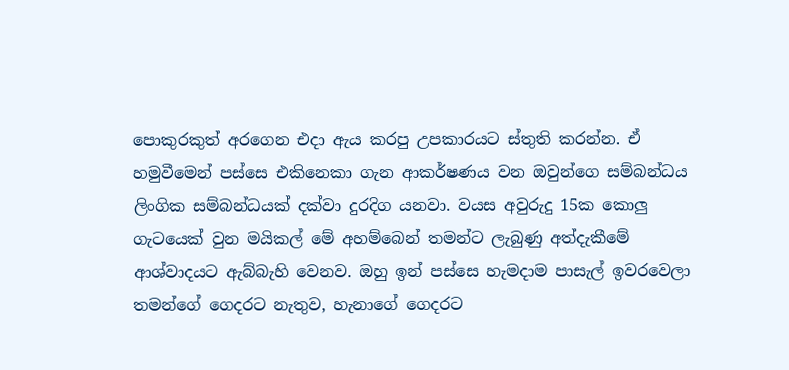පොකුරකුත් අරගෙන එදා ඇය කරපු උපකාරයට ස්තුති කරන්න. ඒ හමුවීමෙන් පස්සෙ එකිනෙකා ගැන ආකර්ෂණය වන ඔවුන්ගෙ සම්බන්ධය ලිංගික සම්බන්ධයක් දක්වා දුරදිග යනවා. වයස අවුරුදු 15ක කොලු ගැටයෙක් වුන මයිකල් මේ අහම්බෙන් තමන්ට ලැබුණු අත්දැකීමේ ආශ්වාදයට ඇබ්බැහි වෙනව. ඔහු ඉන් පස්සෙ හැමදාම පාසැල් ඉවරවෙලා තමන්ගේ ගෙදරට නැතුව, හැනාගේ ගෙදරට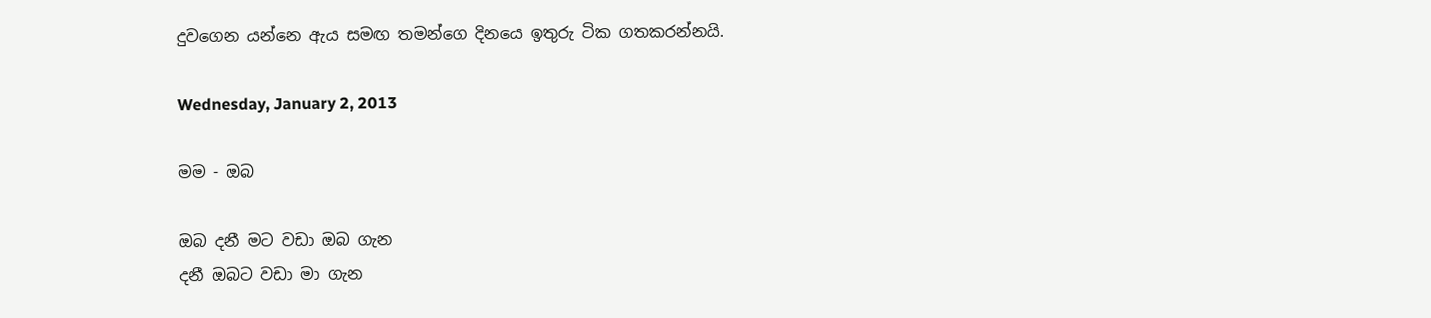දුවගෙන යන්නෙ ඇය සමඟ තමන්ගෙ දිනයෙ ඉතුරු ටික ගතකරන්නයි.

Wednesday, January 2, 2013

මම - ඔබ

ඔබ දනී මට වඩා ඔබ ගැන
දනී ඔබට වඩා මා ගැන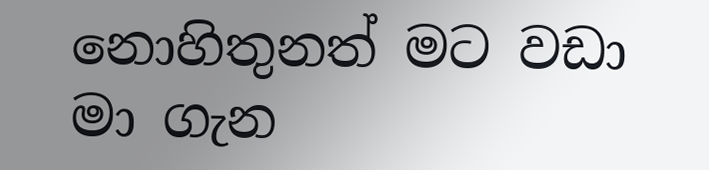නොහිතුනත් මට වඩා මා ගැන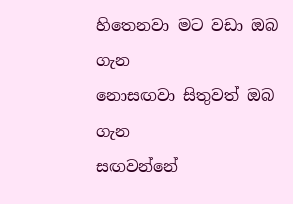හිතෙනවා මට වඩා ඔබ ගැන
නොසඟවා සිතුවත් ඔබ ගැන
සඟවන්නේ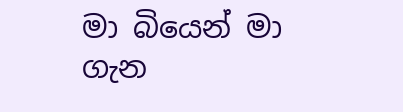මා බියෙන් මා ගැන